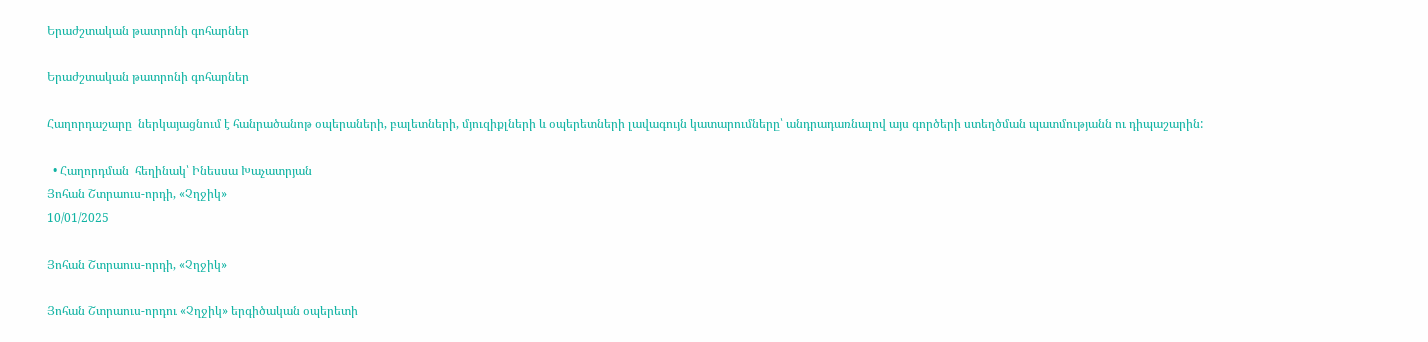Երաժշտական թատրոնի գոհարներ

Երաժշտական թատրոնի գոհարներ

Հաղորդաշարը  ներկայացնում է հանրածանոթ օպերաների, բալետների, մյուզիքլների և օպերետների լավագույն կատարումները՝ անդրադառնալով այս գործերի ստեղծման պատմությանն ու դիպաշարին:

  • Հաղորդման  հեղինակ՝ Ինեսսա Խաչատրյան
Յոհան Շտրաուս-որդի, «Չղջիկ»
10/01/2025

Յոհան Շտրաուս-որդի, «Չղջիկ»

Յոհան Շտրաուս-որդու «Չղջիկ» երգիծական օպերետի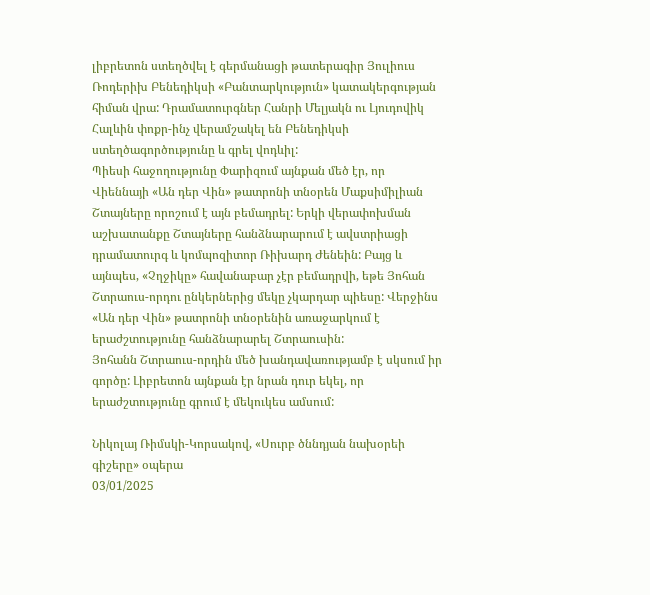լիբրետոն ստեղծվել է գերմանացի թատերագիր Յուլիուս Ռոդերիխ Բենեդիկսի «Բանտարկություն» կատակերգության հիման վրա: Դրամատուրգներ Հանրի Մելյակն ու Լյուդովիկ Հալևին փոքր-ինչ վերամշակել են Բենեդիկսի ստեղծագործությունը և գրել վոդևիլ:
Պիեսի հաջողությունը Փարիզում այնքան մեծ էր, որ Վիեննայի «Ան դեր Վին» թատրոնի տնօրեն Մաքսիմիլիան Շտայները որոշում է այն բեմադրել: Երկի վերափոխման աշխատանքը Շտայները հանձնարարում է ավստրիացի դրամատուրգ և կոմպոզիտոր Ռիխարդ Ժենեին: Բայց և այնպես, «Չղջիկը» հավանաբար չէր բեմադրվի, եթե Յոհան Շտրաուս-որդու ընկերներից մեկը չկարդար պիեսը: Վերջինս «Ան դեր Վին» թատրոնի տնօրենին առաջարկում է երաժշտությունը հանձնարարել Շտրաուսին:
Յոհանն Շտրաուս-որդին մեծ խանդավառությամբ է սկսում իր գործը: Լիբրետոն այնքան էր նրան դուր եկել, որ երաժշտությունը գրում է մեկուկես ամսում:

Նիկոլայ Ռիմսկի-Կորսակով, «Սուրբ ծննդյան նախօրեի գիշերը» օպերա
03/01/2025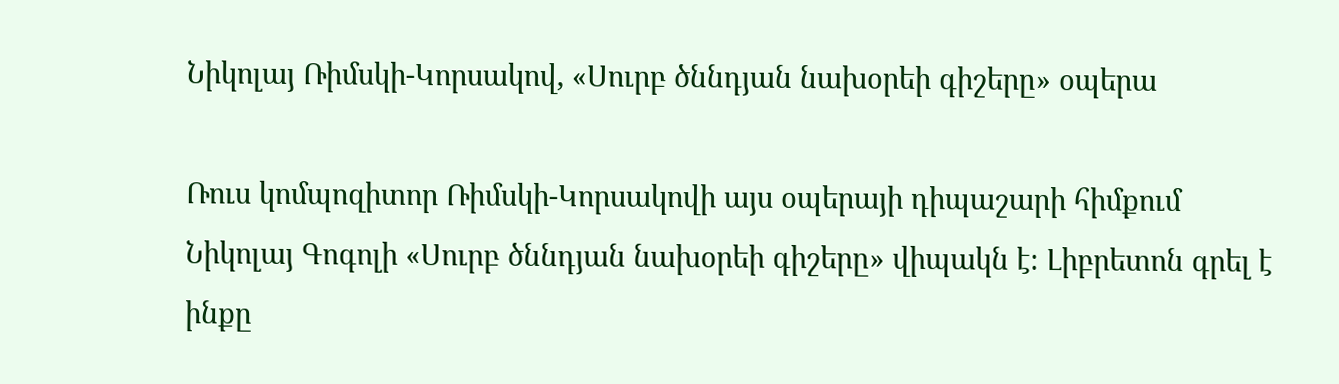Նիկոլայ Ռիմսկի-Կորսակով, «Սուրբ ծննդյան նախօրեի գիշերը» օպերա

Ռուս կոմպոզիտոր Ռիմսկի-Կորսակովի այս օպերայի դիպաշարի հիմքում Նիկոլայ Գոգոլի «Սուրբ ծննդյան նախօրեի գիշերը» վիպակն է։ Լիբրետոն գրել է ինքը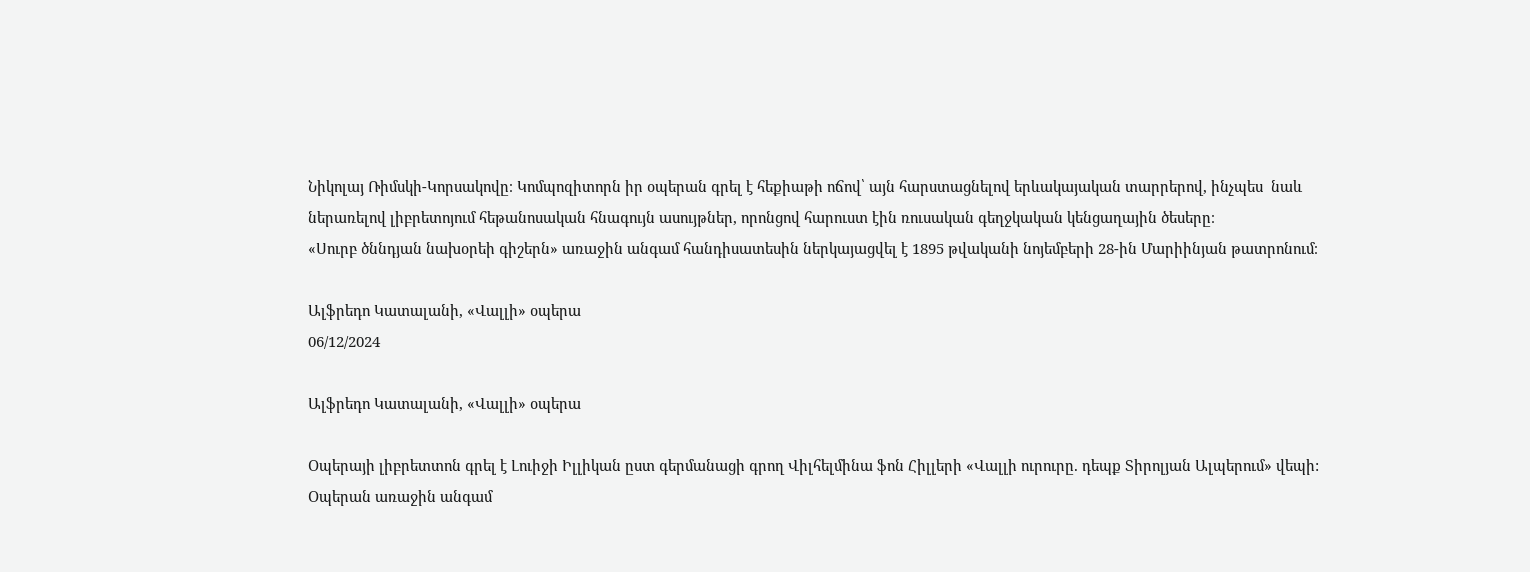Նիկոլայ Ռիմսկի-Կորսակովը։ Կոմպոզիտորն իր օպերան գրել է հեքիաթի ոճով՝ այն հարստացնելով երևակայական տարրերով, ինչպես  նաև ներառելով լիբրետոյում հեթանոսական հնագույն ասույթներ, որոնցով հարուստ էին ռուսական գեղջկական կենցաղային ծեսերը։
«Սուրբ ծննդյան նախօրեի գիշերն» առաջին անգամ հանդիսատեսին ներկայացվել է 1895 թվականի նոյեմբերի 28-ին Մարիինյան թատրոնում։

Ալֆրեդո Կատալանի, «Վալլի» օպերա
06/12/2024

Ալֆրեդո Կատալանի, «Վալլի» օպերա

Օպերայի լիբրետտոն գրել է Լուիջի Իլլիկան ըստ գերմանացի գրող Վիլհելմինա ֆոն Հիլլերի «Վալլի ուրուրը. դեպք Տիրոլյան Ալպերում» վեպի: Օպերան առաջին անգամ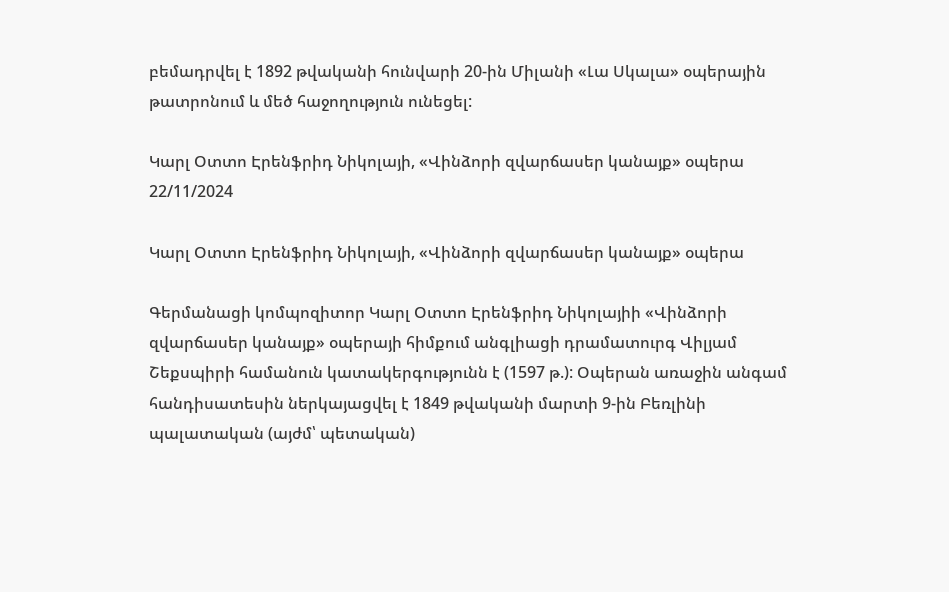բեմադրվել է 1892 թվականի հունվարի 20-ին Միլանի «Լա Սկալա» օպերային թատրոնում և մեծ հաջողություն ունեցել:

Կարլ Օտտո Էրենֆրիդ Նիկոլայի, «Վինձորի զվարճասեր կանայք» օպերա
22/11/2024

Կարլ Օտտո Էրենֆրիդ Նիկոլայի, «Վինձորի զվարճասեր կանայք» օպերա

Գերմանացի կոմպոզիտոր Կարլ Օտտո Էրենֆրիդ Նիկոլայիի «Վինձորի զվարճասեր կանայք» օպերայի հիմքում անգլիացի դրամատուրգ Վիլյամ Շեքսպիրի համանուն կատակերգությունն է (1597 թ.): Օպերան առաջին անգամ հանդիսատեսին ներկայացվել է 1849 թվականի մարտի 9-ին Բեռլինի պալատական (այժմ՝ պետական)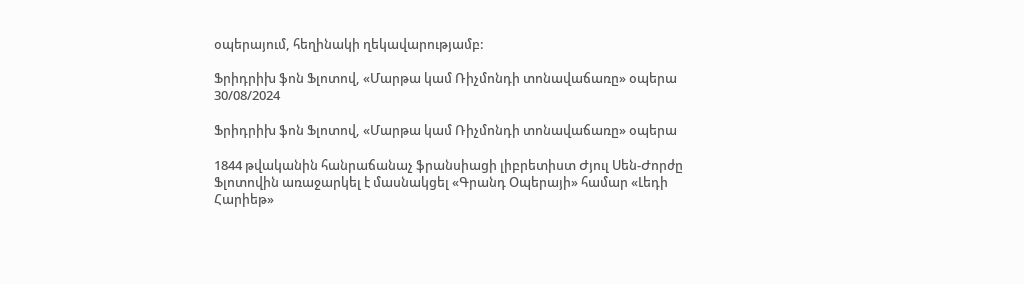օպերայում, հեղինակի ղեկավարությամբ:

Ֆրիդրիխ ֆոն Ֆլոտով, «Մարթա կամ Ռիչմոնդի տոնավաճառը» օպերա
30/08/2024

Ֆրիդրիխ ֆոն Ֆլոտով, «Մարթա կամ Ռիչմոնդի տոնավաճառը» օպերա

1844 թվականին հանրաճանաչ ֆրանսիացի լիբրետիստ Ժյուլ Սեն-Ժորժը Ֆլոտովին առաջարկել է մասնակցել «Գրանդ Օպերայի» համար «Լեդի Հարիեթ»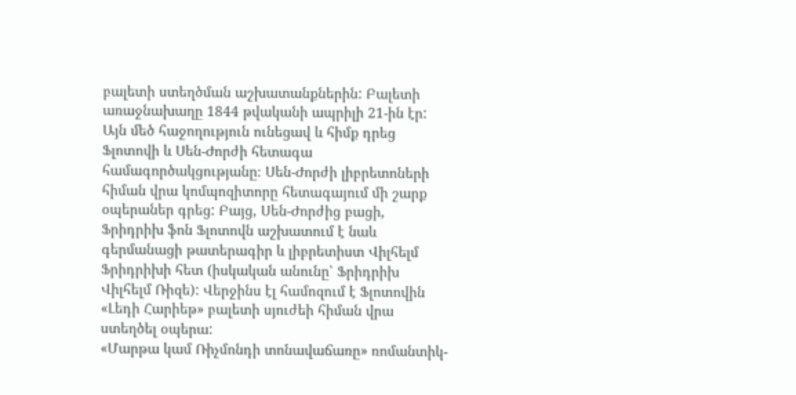բալետի ստեղծման աշխատանքներին: Բալետի առաջնախաղը 1844 թվականի ապրիլի 21-ին էր: Այն մեծ հաջողություն ունեցավ և հիմք դրեց Ֆլոտովի և Սեն-Ժորժի հետագա համագործակցությանը։ Սեն-Ժորժի լիբրետոների հիման վրա կոմպոզիտորը հետագայում մի շարք օպերաներ գրեց: Բայց, Սեն-Ժորժից բացի, Ֆրիդրիխ ֆոն Ֆլոտովն աշխատում է նաև գերմանացի թատերագիր և լիբրետիստ Վիլհելմ Ֆրիդրիխի հետ (իսկական անունը՝ Ֆրիդրիխ Վիլհելմ Ռիզե): Վերջինս էլ համոզում է Ֆլոտովին «Լեդի Հարիեթ» բալետի սյուժեի հիման վրա ստեղծել օպերա:
«Մարթա կամ Ռիչմոնդի տոնավաճառը» ռոմանտիկ-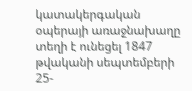կատակերգական օպերայի առաջնախաղը տեղի է ունեցել 1847 թվականի սեպտեմբերի 25-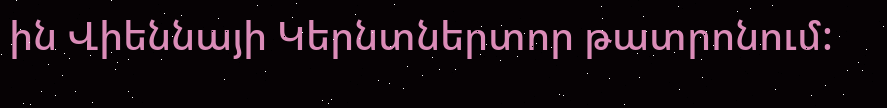ին Վիեննայի Կերնտներտոր թատրոնում: